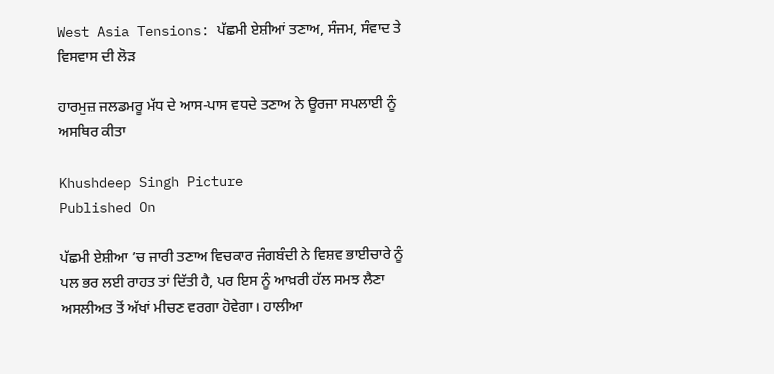West Asia Tensions: ਪੱਛਮੀ ਏਸ਼ੀਆਂ ਤਣਾਅ, ਸੰਜਮ, ਸੰਵਾਦ ਤੇ ਵਿਸਵਾਸ ਦੀ ਲੋੜ

ਹਾਰਮੁਜ਼ ਜਲਡਮਰੂ ਮੱਧ ਦੇ ਆਸ-ਪਾਸ ਵਧਦੇ ਤਣਾਅ ਨੇ ਊਰਜਾ ਸਪਲਾਈ ਨੂੰ ਅਸਥਿਰ ਕੀਤਾ

Khushdeep Singh Picture
Published On

ਪੱਛਮੀ ਏਸ਼ੀਆ ’ਚ ਜਾਰੀ ਤਣਾਅ ਵਿਚਕਾਰ ਜੰਗਬੰਦੀ ਨੇ ਵਿਸ਼ਵ ਭਾਈਚਾਰੇ ਨੂੰ ਪਲ ਭਰ ਲਈ ਰਾਹਤ ਤਾਂ ਦਿੱਤੀ ਹੈ, ਪਰ ਇਸ ਨੂੰ ਆਖ਼ਰੀ ਹੱਲ ਸਮਝ ਲੈਣਾ ਅਸਲੀਅਤ ਤੋਂ ਅੱਖਾਂ ਮੀਚਣ ਵਰਗਾ ਹੋਵੇਗਾ। ਹਾਲੀਆ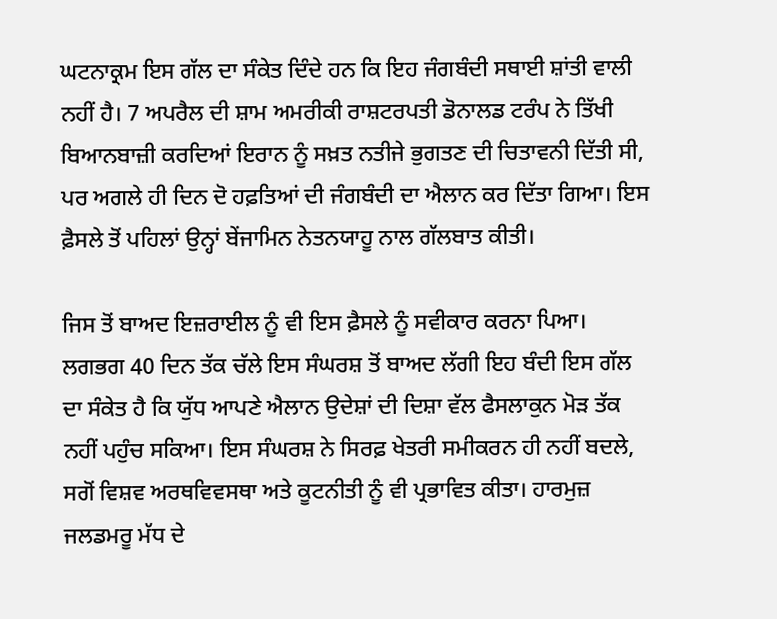ਘਟਨਾਕ੍ਰਮ ਇਸ ਗੱਲ ਦਾ ਸੰਕੇਤ ਦਿੰਦੇ ਹਨ ਕਿ ਇਹ ਜੰਗਬੰਦੀ ਸਥਾਈ ਸ਼ਾਂਤੀ ਵਾਲੀ ਨਹੀਂ ਹੈ। 7 ਅਪਰੈਲ ਦੀ ਸ਼ਾਮ ਅਮਰੀਕੀ ਰਾਸ਼ਟਰਪਤੀ ਡੋਨਾਲਡ ਟਰੰਪ ਨੇ ਤਿੱਖੀ ਬਿਆਨਬਾਜ਼ੀ ਕਰਦਿਆਂ ਇਰਾਨ ਨੂੰ ਸਖ਼ਤ ਨਤੀਜੇ ਭੁਗਤਣ ਦੀ ਚਿਤਾਵਨੀ ਦਿੱਤੀ ਸੀ, ਪਰ ਅਗਲੇ ਹੀ ਦਿਨ ਦੋ ਹਫ਼ਤਿਆਂ ਦੀ ਜੰਗਬੰਦੀ ਦਾ ਐਲਾਨ ਕਰ ਦਿੱਤਾ ਗਿਆ। ਇਸ ਫ਼ੈਸਲੇ ਤੋਂ ਪਹਿਲਾਂ ਉਨ੍ਹਾਂ ਬੇਂਜਾਮਿਨ ਨੇਤਨਯਾਹੂ ਨਾਲ ਗੱਲਬਾਤ ਕੀਤੀ।

ਜਿਸ ਤੋਂ ਬਾਅਦ ਇਜ਼ਰਾਈਲ ਨੂੰ ਵੀ ਇਸ ਫ਼ੈਸਲੇ ਨੂੰ ਸਵੀਕਾਰ ਕਰਨਾ ਪਿਆ। ਲਗਭਗ 40 ਦਿਨ ਤੱਕ ਚੱਲੇ ਇਸ ਸੰਘਰਸ਼ ਤੋਂ ਬਾਅਦ ਲੱਗੀ ਇਹ ਬੰਦੀ ਇਸ ਗੱਲ ਦਾ ਸੰਕੇਤ ਹੈ ਕਿ ਯੁੱਧ ਆਪਣੇ ਐਲਾਨ ਉਦੇਸ਼ਾਂ ਦੀ ਦਿਸ਼ਾ ਵੱਲ ਫੈਸਲਾਕੁਨ ਮੋੜ ਤੱਕ ਨਹੀਂ ਪਹੁੰਚ ਸਕਿਆ। ਇਸ ਸੰਘਰਸ਼ ਨੇ ਸਿਰਫ਼ ਖੇਤਰੀ ਸਮੀਕਰਨ ਹੀ ਨਹੀਂ ਬਦਲੇ, ਸਗੋਂ ਵਿਸ਼ਵ ਅਰਥਵਿਵਸਥਾ ਅਤੇ ਕੂਟਨੀਤੀ ਨੂੰ ਵੀ ਪ੍ਰਭਾਵਿਤ ਕੀਤਾ। ਹਾਰਮੁਜ਼ ਜਲਡਮਰੂ ਮੱਧ ਦੇ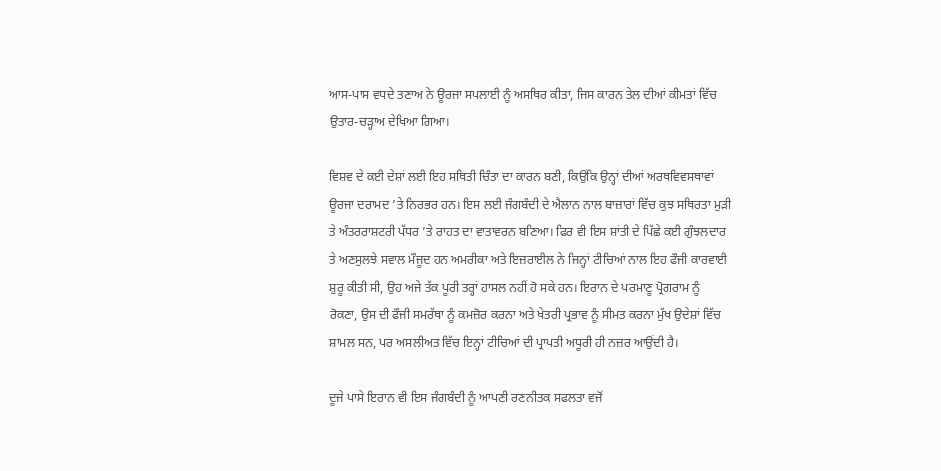ਆਸ-ਪਾਸ ਵਧਦੇ ਤਣਾਅ ਨੇ ਊਰਜਾ ਸਪਲਾਈ ਨੂੰ ਅਸਥਿਰ ਕੀਤਾ, ਜਿਸ ਕਾਰਨ ਤੇਲ ਦੀਆਂ ਕੀਮਤਾਂ ਵਿੱਚ ਉਤਾਰ-ਚੜ੍ਹਾਅ ਦੇਖਿਆ ਗਿਆ।

ਵਿਸ਼ਵ ਦੇ ਕਈ ਦੇਸ਼ਾਂ ਲਈ ਇਹ ਸਥਿਤੀ ਚਿੰਤਾ ਦਾ ਕਾਰਨ ਬਣੀ, ਕਿਉਂਕਿ ਉਨ੍ਹਾਂ ਦੀਆਂ ਅਰਥਵਿਵਸਥਾਵਾਂ ਊਰਜਾ ਦਰਾਮਦ ’ਤੇ ਨਿਰਭਰ ਹਨ। ਇਸ ਲਈ ਜੰਗਬੰਦੀ ਦੇ ਐਲਾਨ ਨਾਲ ਬਾਜ਼ਾਰਾਂ ਵਿੱਚ ਕੁਝ ਸਥਿਰਤਾ ਮੁੜੀ ਤੇ ਅੰਤਰਰਾਸ਼ਟਰੀ ਪੱਧਰ ’ਤੇ ਰਾਹਤ ਦਾ ਵਾਤਾਵਰਨ ਬਣਿਆ। ਫਿਰ ਵੀ ਇਸ ਸ਼ਾਂਤੀ ਦੇ ਪਿੱਛੇ ਕਈ ਗੁੰਝਲਦਾਰ ਤੇ ਅਣਸੁਲਝੇ ਸਵਾਲ ਮੌਜੂਦ ਹਨ ਅਮਰੀਕਾ ਅਤੇ ਇਜ਼ਰਾਈਲ ਨੇ ਜਿਨ੍ਹਾਂ ਟੀਚਿਆਂ ਨਾਲ ਇਹ ਫੌਜੀ ਕਾਰਵਾਈ ਸ਼ੁਰੂ ਕੀਤੀ ਸੀ, ਉਹ ਅਜੇ ਤੱਕ ਪੂਰੀ ਤਰ੍ਹਾਂ ਹਾਸਲ ਨਹੀਂ ਹੋ ਸਕੇ ਹਨ। ਇਰਾਨ ਦੇ ਪਰਮਾਣੂ ਪ੍ਰੋਗਰਾਮ ਨੂੰ ਰੋਕਣਾ, ਉਸ ਦੀ ਫੌਜੀ ਸਮਰੱਥਾ ਨੂੰ ਕਮਜ਼ੋਰ ਕਰਨਾ ਅਤੇ ਖੇਤਰੀ ਪ੍ਰਭਾਵ ਨੂੰ ਸੀਮਤ ਕਰਨਾ ਮੁੱਖ ਉਦੇਸ਼ਾਂ ਵਿੱਚ ਸ਼ਾਮਲ ਸਨ, ਪਰ ਅਸਲੀਅਤ ਵਿੱਚ ਇਨ੍ਹਾਂ ਟੀਚਿਆਂ ਦੀ ਪ੍ਰਾਪਤੀ ਅਧੂਰੀ ਹੀ ਨਜ਼ਰ ਆਉਂਦੀ ਹੈ।

ਦੂਜੇ ਪਾਸੇ ਇਰਾਨ ਵੀ ਇਸ ਜੰਗਬੰਦੀ ਨੂੰ ਆਪਣੀ ਰਣਨੀਤਕ ਸਫਲਤਾ ਵਜੋਂ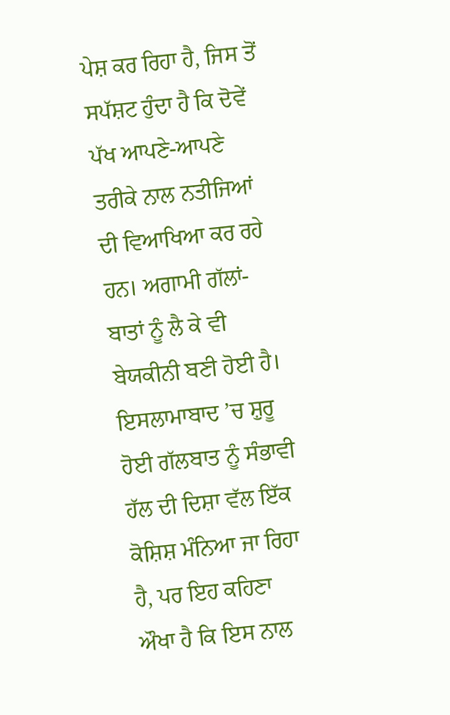ਪੇਸ਼ ਕਰ ਰਿਹਾ ਹੈ, ਜਿਸ ਤੋਂ ਸਪੱਸ਼ਟ ਹੁੰਦਾ ਹੈ ਕਿ ਦੋਵੇਂ ਪੱਖ ਆਪਣੇ-ਆਪਣੇ ਤਰੀਕੇ ਨਾਲ ਨਤੀਜਿਆਂ ਦੀ ਵਿਆਖਿਆ ਕਰ ਰਹੇ ਹਨ। ਅਗਾਮੀ ਗੱਲਾਂ-ਬਾਤਾਂ ਨੂੰ ਲੈ ਕੇ ਵੀ ਬੇਯਕੀਨੀ ਬਣੀ ਹੋਈ ਹੈ। ਇਸਲਾਮਾਬਾਦ ’ਚ ਸ਼ੁਰੂ ਹੋਈ ਗੱਲਬਾਤ ਨੂੰ ਸੰਭਾਵੀ ਹੱਲ ਦੀ ਦਿਸ਼ਾ ਵੱਲ ਇੱਕ ਕੋਸ਼ਿਸ਼ ਮੰਨਿਆ ਜਾ ਰਿਹਾ ਹੈ, ਪਰ ਇਹ ਕਹਿਣਾ ਔਖਾ ਹੈ ਕਿ ਇਸ ਨਾਲ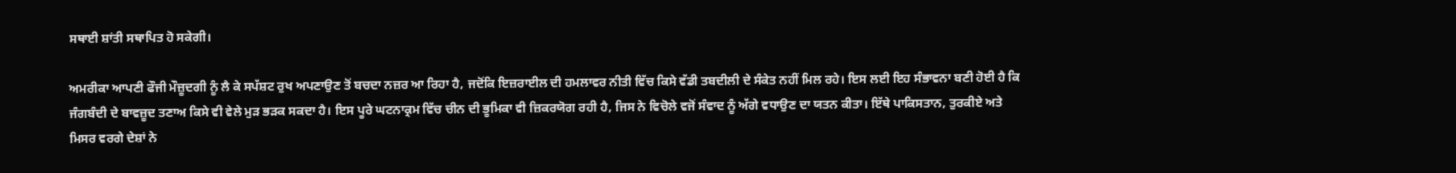ਸਥਾਈ ਸ਼ਾਂਤੀ ਸਥਾਪਿਤ ਹੋ ਸਕੇਗੀ।

ਅਮਰੀਕਾ ਆਪਣੀ ਫੌਜੀ ਮੌਜ਼ੂਦਗੀ ਨੂੰ ਲੈ ਕੇ ਸਪੱਸ਼ਟ ਰੁਖ ਅਪਣਾਉਣ ਤੋਂ ਬਚਦਾ ਨਜ਼ਰ ਆ ਰਿਹਾ ਹੈ, ਜਦੋਂਕਿ ਇਜ਼ਰਾਈਲ ਦੀ ਹਮਲਾਵਰ ਨੀਤੀ ਵਿੱਚ ਕਿਸੇ ਵੱਡੀ ਤਬਦੀਲੀ ਦੇ ਸੰਕੇਤ ਨਹੀਂ ਮਿਲ ਰਹੇ। ਇਸ ਲਈ ਇਹ ਸੰਭਾਵਨਾ ਬਣੀ ਹੋਈ ਹੈ ਕਿ ਜੰਗਬੰਦੀ ਦੇ ਬਾਵਜ਼ੂਦ ਤਣਾਅ ਕਿਸੇ ਵੀ ਵੇਲੇ ਮੁੜ ਭੜਕ ਸਕਦਾ ਹੈ। ਇਸ ਪੂਰੇ ਘਟਨਾਕ੍ਰਮ ਵਿੱਚ ਚੀਨ ਦੀ ਭੂਮਿਕਾ ਵੀ ਜ਼ਿਕਰਯੋਗ ਰਹੀ ਹੈ, ਜਿਸ ਨੇ ਵਿਚੋਲੇ ਵਜੋਂ ਸੰਵਾਦ ਨੂੰ ਅੱਗੇ ਵਧਾਉਣ ਦਾ ਯਤਨ ਕੀਤਾ। ਇੱਥੇ ਪਾਕਿਸਤਾਨ, ਤੁਰਕੀਏ ਅਤੇ ਮਿਸਰ ਵਰਗੇ ਦੇਸ਼ਾਂ ਨੇ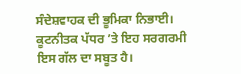ਸੰਦੇਸ਼ਵਾਹਕ ਦੀ ਭੂਮਿਕਾ ਨਿਭਾਈ। ਕੂਟਨੀਤਕ ਪੱਧਰ ’ਤੇ ਇਹ ਸਰਗਰਮੀ ਇਸ ਗੱਲ ਦਾ ਸਬੂਤ ਹੈ।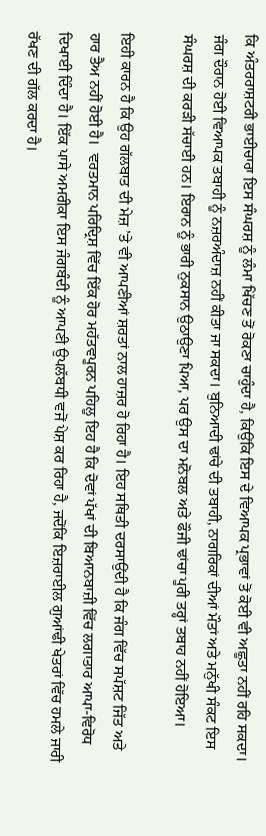ਕਿ ਅੰਤਰਰਾਸ਼ਟਰੀ ਭਾਈਚਾਰਾ ਇਸ ਸੰਘਰਸ਼ ਨੂੰ ਲੰਮਾ ਖਿੱਚਣ ਤੋਂ ਰੋਕਣਾ ਚਾਹੁੰਦਾ ਹੈ, ਕਿਉਂਕਿ ਇਸ ਦੇ ਵਿਆਪਕ ਪ੍ਰਭਾਵਾਂ ਤੋਂ ਕੋਈ ਵੀ ਅਛੂਤਾ ਨਹੀਂ ਰਹਿ ਸਕਦਾ। ਜੰਗ ਦੌਰਾਨ ਹੋਈ ਵਿਆਪਕ ਤਬਾਹੀ ਨੂੰ ਨਜ਼ਰਅੰਦਾਜ਼ ਨਹੀਂ ਕੀਤਾ ਜਾ ਸਕਦਾ। ਬੁਨਿਆਦੀ ਢਾਂਚੇ ਦੀ ਤਬਾਹੀ, ਨਾਗਰਿਕਾਂ ਦੀਆਂ ਮੌਤਾਂ ਅਤੇ ਮਨੁੱਖੀ ਸੰਕਟ ਇਸ ਸੰਘਰਸ਼ ਦੀ ਕਰੜੀ ਸੱਚਾਈ ਹਨ। ਇਰਾਨ ਨੂੰ ਭਾਰੀ ਨੁਕਸਾਨ ਉਠਾਉਣਾ ਪਿਆ, ਪਰ ਉਸ ਦਾ ਮਨੋਬਲ ਅਤੇ ਫੌਜੀ ਢਾਂਚਾ ਪੂਰੀ ਤਰ੍ਹਾਂ ਤਬਾਹ ਨਹੀਂ ਹੋਇਆ।

ਇਹੀ ਕਾਰਨ ਹੈ ਕਿ ਉਹ ਗੱਲਬਾਤ ਦੀ ਮੇਜ਼ ’ਤੇ ਵੀ ਆਪਣੀਆਂ ਸ਼ਰਤਾਂ ਨਾਲ ਹਾਜ਼ਰ ਹੋ ਰਿਹਾ ਹੈ। ਇਹ ਸਥਿਤੀ ਦਰਸਾਉਂਦੀ ਹੈ ਕਿ ਜੰਗ ਵਿੱਚ ਸਪੱਸ਼ਟ ਜਿੱਤ ਅਤੇ ਹਾਰ ਤੈਅ ਨਹੀਂ ਹੋਈ ਹੈ।  ਵਰਤਮਾਨ ਪਰਿਦ੍ਰਿਸ਼ ਵਿੱਚ ਇੱਕ ਹੋਰ ਮਹੱਤਵਪੂਰਨ ਪਹਿਲੂ ਇਹ ਹੈ ਕਿ ਦੋਵਾਂ ਪੱਖਾਂ ਦੀ ਬਿਆਨਬਾਜ਼ੀ ਵਿੱਚ ਲਗਾਤਾਰ ਆਪਾ-ਵਿਰੋਧ ਦਿਖਾਈ ਦਿੰਦਾ ਹੈ। ਇੱਕ ਪਾਸੇ ਅਮਰੀਕਾ ਇਸ ਜੰਗਬੰਦੀ ਨੂੰ ਆਪਣੀ ਉਪਲੱਬਧੀ ਵਜੋਂ ਪੇਸ਼ ਕਰ ਰਿਹਾ ਹੈ, ਜਦੋਂਕਿ ਇਜ਼ਰਾਈਲ ਗੁਆਂਢੀ ਖੇਤਰਾਂ ਵਿੱਚ ਹਮਲੇ ਜਾਰੀ ਰੱਖਣ ਦੀ ਗੱਲ ਕਰਦਾ ਹੈ।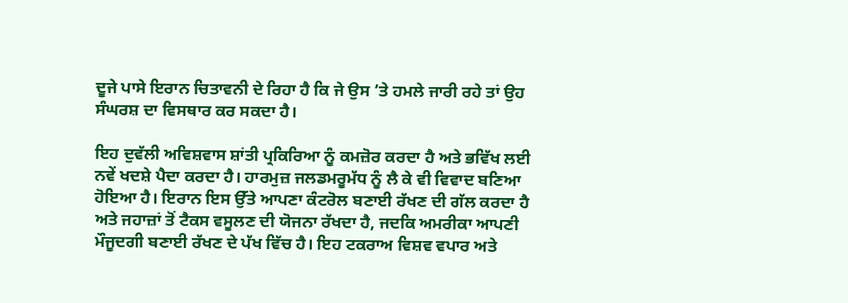ਦੂਜੇ ਪਾਸੇ ਇਰਾਨ ਚਿਤਾਵਨੀ ਦੇ ਰਿਹਾ ਹੈ ਕਿ ਜੇ ਉਸ ’ਤੇ ਹਮਲੇ ਜਾਰੀ ਰਹੇ ਤਾਂ ਉਹ ਸੰਘਰਸ਼ ਦਾ ਵਿਸਥਾਰ ਕਰ ਸਕਦਾ ਹੈ।

ਇਹ ਦੁਵੱਲੀ ਅਵਿਸ਼ਵਾਸ ਸ਼ਾਂਤੀ ਪ੍ਰਕਿਰਿਆ ਨੂੰ ਕਮਜ਼ੋਰ ਕਰਦਾ ਹੈ ਅਤੇ ਭਵਿੱਖ ਲਈ ਨਵੇਂ ਖਦਸ਼ੇ ਪੈਦਾ ਕਰਦਾ ਹੈ। ਹਾਰਮੁਜ਼ ਜਲਡਮਰੂਮੱਧ ਨੂੰ ਲੈ ਕੇ ਵੀ ਵਿਵਾਦ ਬਣਿਆ ਹੋਇਆ ਹੈ। ਇਰਾਨ ਇਸ ਉੱਤੇ ਆਪਣਾ ਕੰਟਰੋਲ ਬਣਾਈ ਰੱਖਣ ਦੀ ਗੱਲ ਕਰਦਾ ਹੈ ਅਤੇ ਜਹਾਜ਼ਾਂ ਤੋਂ ਟੈਕਸ ਵਸੂਲਣ ਦੀ ਯੋਜਨਾ ਰੱਖਦਾ ਹੈ, ਜਦਕਿ ਅਮਰੀਕਾ ਆਪਣੀ ਮੌਜੂਦਗੀ ਬਣਾਈ ਰੱਖਣ ਦੇ ਪੱਖ ਵਿੱਚ ਹੈ। ਇਹ ਟਕਰਾਅ ਵਿਸ਼ਵ ਵਪਾਰ ਅਤੇ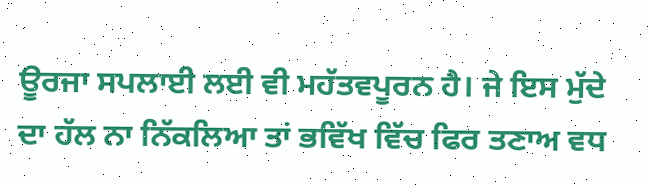ਊਰਜਾ ਸਪਲਾਈ ਲਈ ਵੀ ਮਹੱਤਵਪੂਰਨ ਹੈ। ਜੇ ਇਸ ਮੁੱਦੇ ਦਾ ਹੱਲ ਨਾ ਨਿੱਕਲਿਆ ਤਾਂ ਭਵਿੱਖ ਵਿੱਚ ਫਿਰ ਤਣਾਅ ਵਧ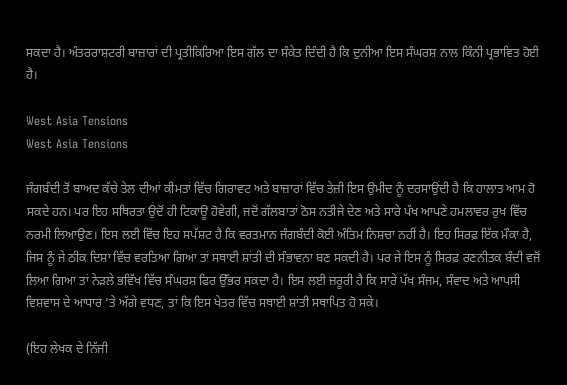ਸਕਦਾ ਹੈ। ਅੰਤਰਰਾਸ਼ਟਰੀ ਬਾਜ਼ਾਰਾਂ ਦੀ ਪ੍ਰਤੀਕਿਰਿਆ ਇਸ ਗੱਲ ਦਾ ਸੰਕੇਤ ਦਿੰਦੀ ਹੈ ਕਿ ਦੁਨੀਆ ਇਸ ਸੰਘਰਸ਼ ਨਾਲ ਕਿੰਨੀ ਪ੍ਰਭਾਵਿਤ ਹੋਈ ਹੈ।

West Asia Tensions
West Asia Tensions

ਜੰਗਬੰਦੀ ਤੋਂ ਬਾਅਦ ਕੱਚੇ ਤੇਲ ਦੀਆਂ ਕੀਮਤਾਂ ਵਿੱਚ ਗਿਰਾਵਟ ਅਤੇ ਬਾਜ਼ਾਰਾਂ ਵਿੱਚ ਤੇਜ਼ੀ ਇਸ ਉਮੀਦ ਨੂੰ ਦਰਸਾਉਂਦੀ ਹੈ ਕਿ ਹਾਲਾਤ ਆਮ ਹੋ ਸਕਦੇ ਹਨ। ਪਰ ਇਹ ਸਥਿਰਤਾ ਉਦੋਂ ਹੀ ਟਿਕਾਊ ਹੋਵੇਗੀ, ਜਦੋਂ ਗੱਲਬਾਤਾਂ ਠੋਸ ਨਤੀਜੇ ਦੇਣ ਅਤੇ ਸਾਰੇ ਪੱਖ ਆਪਣੇ ਹਮਲਾਵਰ ਰੁਖ ਵਿੱਚ ਨਰਮੀ ਲਿਆਉਣ। ਇਸ ਲਈ ਵਿੱਚ ਇਹ ਸਪੱਸ਼ਟ ਹੈ ਕਿ ਵਰਤਮਾਨ ਜੰਗਬੰਦੀ ਕੋਈ ਅੰਤਿਮ ਨਿਸ਼ਚਾ ਨਹੀਂ ਹੈ। ਇਹ ਸਿਰਫ਼ ਇੱਕ ਮੌਕਾ ਹੈ, ਜਿਸ ਨੂੰ ਜੇ ਠੀਕ ਦਿਸ਼ਾ ਵਿੱਚ ਵਰਤਿਆ ਗਿਆ ਤਾਂ ਸਥਾਈ ਸ਼ਾਂਤੀ ਦੀ ਸੰਭਾਵਨਾ ਬਣ ਸਕਦੀ ਹੈ। ਪਰ ਜੇ ਇਸ ਨੂੰ ਸਿਰਫ਼ ਰਣਨੀਤਕ ਬੰਦੀ ਵਜੋਂ ਲਿਆ ਗਿਆ ਤਾਂ ਨੇੜਲੇ ਭਵਿੱਖ ਵਿੱਚ ਸੰਘਰਸ਼ ਫਿਰ ਉੱਭਰ ਸਕਦਾ ਹੈ। ਇਸ ਲਈ ਜ਼ਰੂਰੀ ਹੈ ਕਿ ਸਾਰੇ ਪੱਖ ਸੰਜਮ, ਸੰਵਾਦ ਅਤੇ ਆਪਸੀ ਵਿਸ਼ਵਾਸ ਦੇ ਆਧਾਰ ’ਤੇ ਅੱਗੇ ਵਧਣ, ਤਾਂ ਕਿ ਇਸ ਖੇਤਰ ਵਿੱਚ ਸਥਾਈ ਸ਼ਾਂਤੀ ਸਥਾਪਿਤ ਹੋ ਸਕੇ।

(ਇਹ ਲੇਖਕ ਦੇ ਨਿੱਜੀ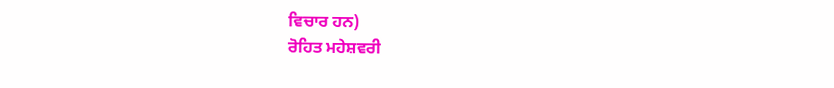ਵਿਚਾਰ ਹਨ)
ਰੋਹਿਤ ਮਹੇਸ਼ਵਰੀ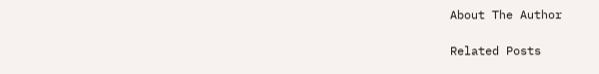About The Author

Related Posts